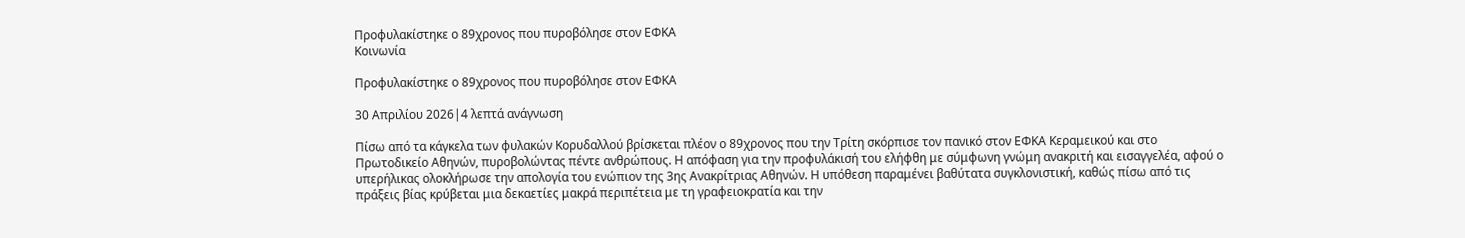Προφυλακίστηκε ο 89χρονος που πυροβόλησε στον ΕΦΚΑ
Κοινωνία

Προφυλακίστηκε ο 89χρονος που πυροβόλησε στον ΕΦΚΑ

30 Απριλίου 2026|4 λεπτά ανάγνωση

Πίσω από τα κάγκελα των φυλακών Κορυδαλλού βρίσκεται πλέον ο 89χρονος που την Τρίτη σκόρπισε τον πανικό στον ΕΦΚΑ Κεραμεικού και στο Πρωτοδικείο Αθηνών, πυροβολώντας πέντε ανθρώπους. Η απόφαση για την προφυλάκισή του ελήφθη με σύμφωνη γνώμη ανακριτή και εισαγγελέα, αφού ο υπερήλικας ολοκλήρωσε την απολογία του ενώπιον της 3ης Ανακρίτριας Αθηνών. Η υπόθεση παραμένει βαθύτατα συγκλονιστική, καθώς πίσω από τις πράξεις βίας κρύβεται μια δεκαετίες μακρά περιπέτεια με τη γραφειοκρατία και την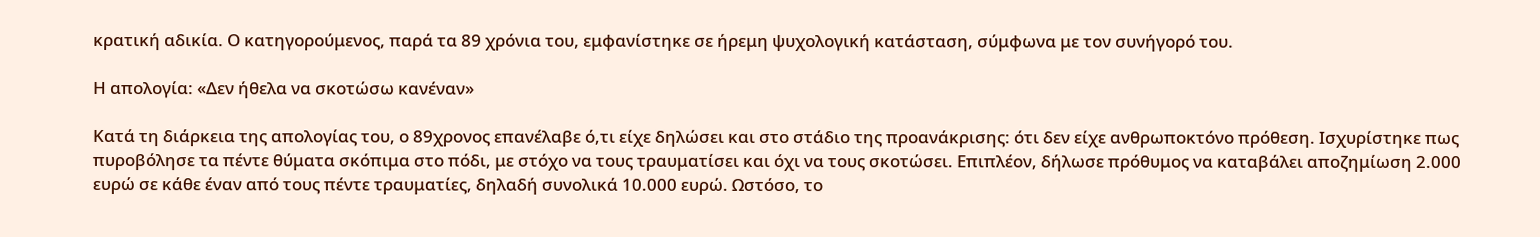κρατική αδικία. Ο κατηγορούμενος, παρά τα 89 χρόνια του, εμφανίστηκε σε ήρεμη ψυχολογική κατάσταση, σύμφωνα με τον συνήγορό του.

Η απολογία: «Δεν ήθελα να σκοτώσω κανέναν»

Κατά τη διάρκεια της απολογίας του, ο 89χρονος επανέλαβε ό,τι είχε δηλώσει και στο στάδιο της προανάκρισης: ότι δεν είχε ανθρωποκτόνο πρόθεση. Ισχυρίστηκε πως πυροβόλησε τα πέντε θύματα σκόπιμα στο πόδι, με στόχο να τους τραυματίσει και όχι να τους σκοτώσει. Επιπλέον, δήλωσε πρόθυμος να καταβάλει αποζημίωση 2.000 ευρώ σε κάθε έναν από τους πέντε τραυματίες, δηλαδή συνολικά 10.000 ευρώ. Ωστόσο, το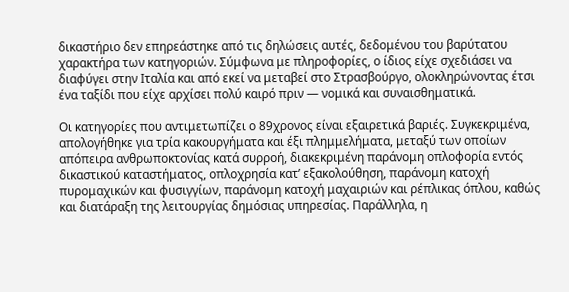δικαστήριο δεν επηρεάστηκε από τις δηλώσεις αυτές, δεδομένου του βαρύτατου χαρακτήρα των κατηγοριών. Σύμφωνα με πληροφορίες, ο ίδιος είχε σχεδιάσει να διαφύγει στην Ιταλία και από εκεί να μεταβεί στο Στρασβούργο, ολοκληρώνοντας έτσι ένα ταξίδι που είχε αρχίσει πολύ καιρό πριν — νομικά και συναισθηματικά.

Οι κατηγορίες που αντιμετωπίζει ο 89χρονος είναι εξαιρετικά βαριές. Συγκεκριμένα, απολογήθηκε για τρία κακουργήματα και έξι πλημμελήματα, μεταξύ των οποίων απόπειρα ανθρωποκτονίας κατά συρροή, διακεκριμένη παράνομη οπλοφορία εντός δικαστικού καταστήματος, οπλοχρησία κατ’ εξακολούθηση, παράνομη κατοχή πυρομαχικών και φυσιγγίων, παράνομη κατοχή μαχαιριών και ρέπλικας όπλου, καθώς και διατάραξη της λειτουργίας δημόσιας υπηρεσίας. Παράλληλα, η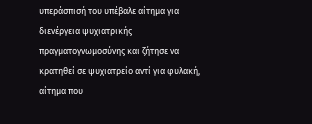υπεράσπισή του υπέβαλε αίτημα για διενέργεια ψυχιατρικής πραγματογνωμοσύνης και ζήτησε να κρατηθεί σε ψυχιατρείο αντί για φυλακή, αίτημα που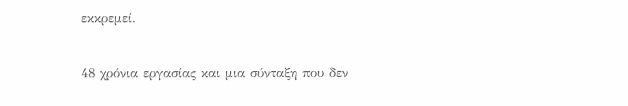εκκρεμεί.

48 χρόνια εργασίας και μια σύνταξη που δεν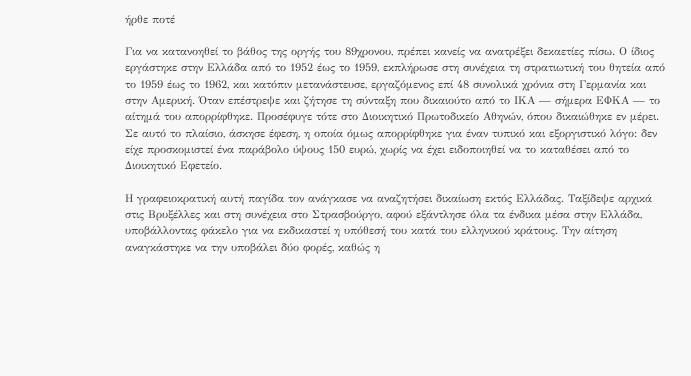ήρθε ποτέ

Για να κατανοηθεί το βάθος της οργής του 89χρονου, πρέπει κανείς να ανατρέξει δεκαετίες πίσω. Ο ίδιος εργάστηκε στην Ελλάδα από το 1952 έως το 1959, εκπλήρωσε στη συνέχεια τη στρατιωτική του θητεία από το 1959 έως το 1962, και κατόπιν μετανάστευσε, εργαζόμενος επί 48 συνολικά χρόνια στη Γερμανία και στην Αμερική. Όταν επέστρεψε και ζήτησε τη σύνταξη που δικαιούτο από το ΙΚΑ — σήμερα ΕΦΚΑ — το αίτημά του απορρίφθηκε. Προσέφυγε τότε στο Διοικητικό Πρωτοδικείο Αθηνών, όπου δικαιώθηκε εν μέρει. Σε αυτό το πλαίσιο, άσκησε έφεση, η οποία όμως απορρίφθηκε για έναν τυπικό και εξοργιστικό λόγο: δεν είχε προσκομιστεί ένα παράβολο ύψους 150 ευρώ, χωρίς να έχει ειδοποιηθεί να το καταθέσει από το Διοικητικό Εφετείο.

Η γραφειοκρατική αυτή παγίδα τον ανάγκασε να αναζητήσει δικαίωση εκτός Ελλάδας. Ταξίδεψε αρχικά στις Βρυξέλλες και στη συνέχεια στο Στρασβούργο, αφού εξάντλησε όλα τα ένδικα μέσα στην Ελλάδα, υποβάλλοντας φάκελο για να εκδικαστεί η υπόθεσή του κατά του ελληνικού κράτους. Την αίτηση αναγκάστηκε να την υποβάλει δύο φορές, καθώς η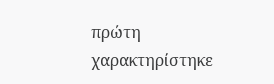πρώτη χαρακτηρίστηκε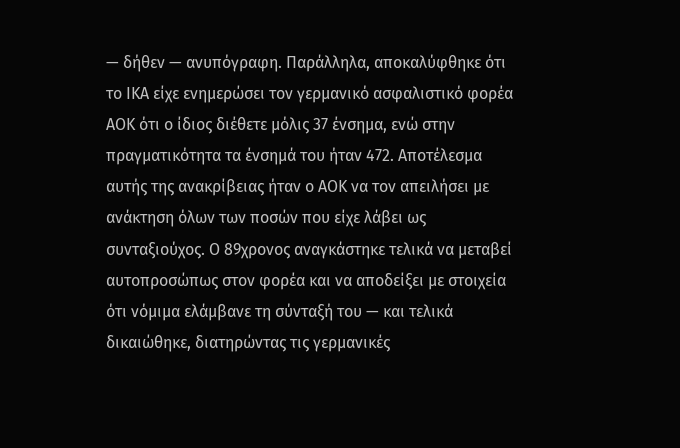— δήθεν — ανυπόγραφη. Παράλληλα, αποκαλύφθηκε ότι το ΙΚΑ είχε ενημερώσει τον γερμανικό ασφαλιστικό φορέα ΑΟΚ ότι ο ίδιος διέθετε μόλις 37 ένσημα, ενώ στην πραγματικότητα τα ένσημά του ήταν 472. Αποτέλεσμα αυτής της ανακρίβειας ήταν ο ΑΟΚ να τον απειλήσει με ανάκτηση όλων των ποσών που είχε λάβει ως συνταξιούχος. Ο 89χρονος αναγκάστηκε τελικά να μεταβεί αυτοπροσώπως στον φορέα και να αποδείξει με στοιχεία ότι νόμιμα ελάμβανε τη σύνταξή του — και τελικά δικαιώθηκε, διατηρώντας τις γερμανικές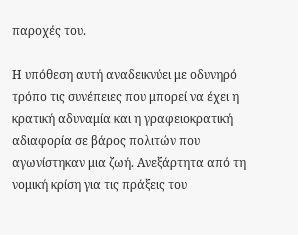παροχές του.

Η υπόθεση αυτή αναδεικνύει με οδυνηρό τρόπο τις συνέπειες που μπορεί να έχει η κρατική αδυναμία και η γραφειοκρατική αδιαφορία σε βάρος πολιτών που αγωνίστηκαν μια ζωή. Ανεξάρτητα από τη νομική κρίση για τις πράξεις του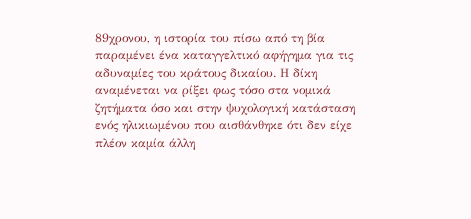89χρονου, η ιστορία του πίσω από τη βία παραμένει ένα καταγγελτικό αφήγημα για τις αδυναμίες του κράτους δικαίου. Η δίκη αναμένεται να ρίξει φως τόσο στα νομικά ζητήματα όσο και στην ψυχολογική κατάσταση ενός ηλικιωμένου που αισθάνθηκε ότι δεν είχε πλέον καμία άλλη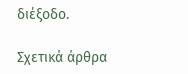διέξοδο.

Σχετικά άρθρα